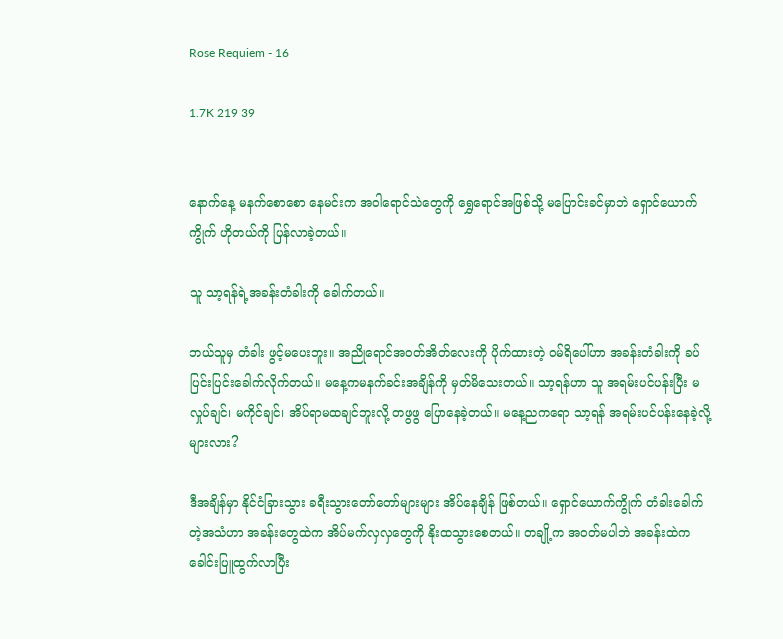Rose Requiem - 16

1.7K 219 39


နောက်နေ့ မနက်စောစော နေမင်းက အဝါရောင်သဲတွေကို ရွှေရောင်အဖြစ်သို့ မပြောင်းခင်မှာဘဲ ရှောင်ယောက်ကွိုက် ဟိုတယ်ကို ပြန်လာခဲ့တယ်။

သူ သာ့ရန်ရဲ့အခန်းတံခါးကို ခေါက်တယ်။

ဘယ်သူမှ တံခါး ဖွင့်မပေးဘူး။ အညိုရောင်အဝတ်အိတ်လေးကို ပိုက်ထားတဲ့ ဝမ်ရိပေါ်ဟာ အခန်းတံခါးကို ခပ်ပြင်းပြင်းခေါက်လိုက်တယ်။ မနေ့ကမနက်ခင်းအချိန်ကို မှတ်မိသေးတယ်။ သာ့ရန်ဟာ သူ အရမ်းပင်ပန်းပြီး မလှုပ်ချင်၊ မကိုင်ချင်၊ အိပ်ရာမထချင်ဘူးလို့ တဖွဖွ ပြောနေခဲ့တယ်။ မနေ့ညကရော သာ့ရန် အရမ်းပင်ပန်းနေခဲ့လို့များလား?

ဒီအချိန်မှာ နိုင်ငံခြားသွား ခရီးသွားတော်တော်များများ အိပ်နေချိန် ဖြစ်တယ်။ ရှောင်ယောက်ကွိုက် တံခါးခေါက်တဲ့အသံဟာ အခန်းတွေထဲက အိပ်မက်လှလှတွေကို နိုးထသွားစေတယ်။ တချို့က အဝတ်မပါဘဲ အခန်းထဲက ခေါင်းပြူထွက်လာပြီး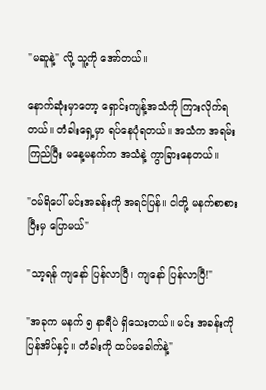"မဆူနဲ့" လို့ သူ့ကို အော်တယ်။

နောက်ဆုံးမှာတော့ ရှောင်းကျန့်အသံကို ကြားလိုက်ရတယ်။ တံခါးရှေ့မှာ ရပ်နေပုံရတယ်။ အသံက အရမ်းကြည်ပြီး မနေ့မနက်က အသံနဲ့ ကွာခြားနေတယ်။

"ဝမ်ရိပေါ် မင်းအခန်းကို အရင်ပြန်။ ငါတို့ မနက်စာစားပြီးမှ ပြောမယ်"

"သာ့ရန် ကျနော် ပြန်လာပြီ၊ ကျနော် ပြန်လာပြီ!"

"အခုက မနက် ၅ နာရီပဲ ရှိသေးတယ်။ မင်း အခန်းကို ပြန်အိပ်နှင့်။ တံခါးကို ထပ်မခေါက်နဲ့"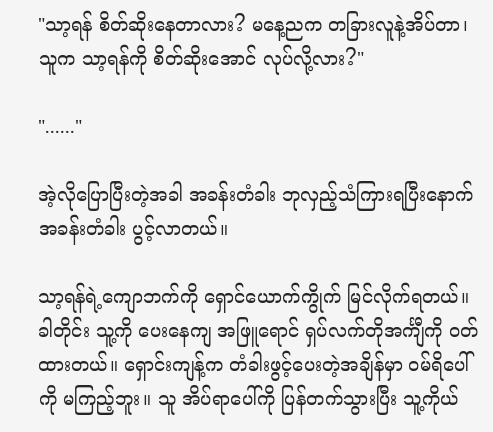"သာ့ရန် စိတ်ဆိုးနေတာလား? မနေ့ညက တခြားလူနဲ့အိပ်တာ၊ သူက သာ့ရန်ကို စိတ်ဆိုးအောင် လုပ်လို့လား?"

"......"

အဲ့လိုပြောပြီးတဲ့အခါ အခန်းတံခါး ဘုလှည့်သံကြားရပြီးနောက် အခန်းတံခါး ပွင့်လာတယ်။

သာ့ရန်ရဲ့ကျောဘက်ကို ရှောင်ယောက်ကွိုက် မြင်လိုက်ရတယ်။ ခါတိုင်း သူ့ကို ပေးနေကျ အဖြူရောင် ရှပ်လက်တိုအင်္ကျီကို ဝတ်ထားတယ်။ ရှောင်းကျန့်က တံခါးဖွင့်ပေးတဲ့အချိန်မှာ ဝမ်ရိပေါ်ကို မကြည့်ဘူး။ သူ အိပ်ရာပေါ်ကို ပြန်တက်သွားပြီး သူ့ကိုယ်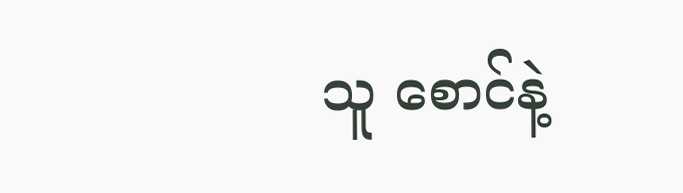သူ စောင်နဲ့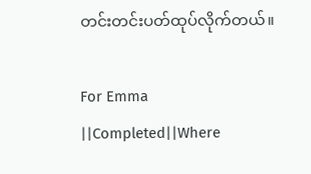တင်းတင်းပတ်ထုပ်လိုက်တယ်။

For Emma ||Completed||Where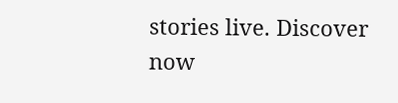stories live. Discover now